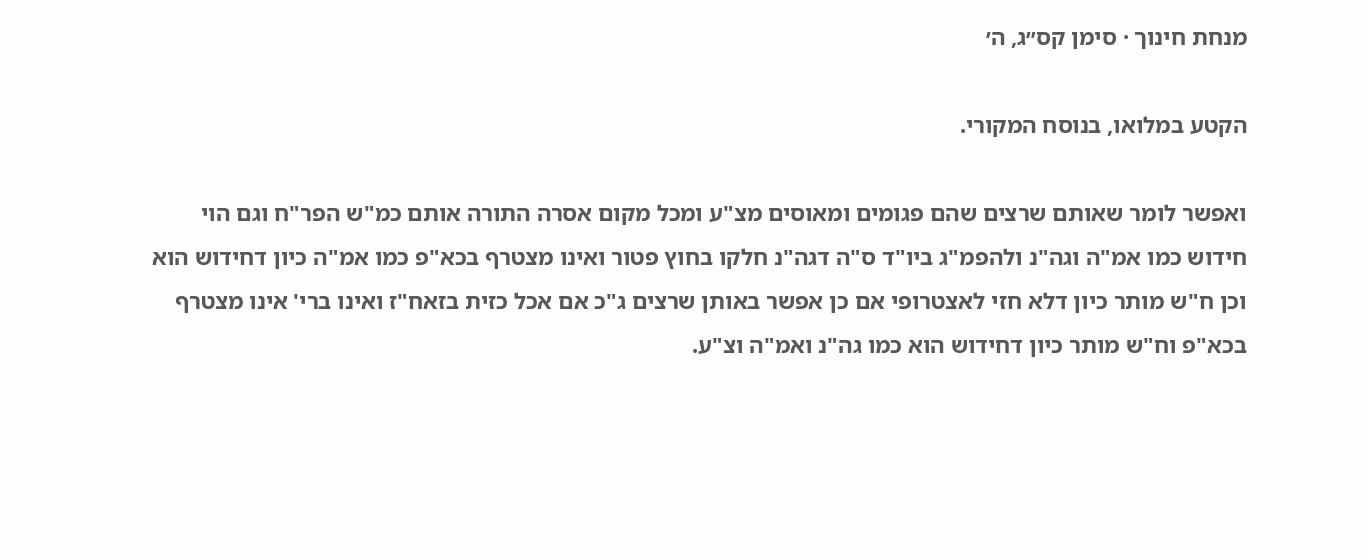מנחת חינוך · סימן קס״ג, ה׳

הקטע במלואו, בנוסח המקורי.

ואפשר לומר שאותם שרצים שהם פגומים ומאוסים מצ"ע ומכל מקום אסרה התורה אותם כמ"ש הפר"ח וגם הוי חידוש כמו אמ"ה וגה"נ ולהפמ"ג ביו"ד ס"ה דגה"נ חלקו בחוץ פטור ואינו מצטרף בכא"פ כמו אמ"ה כיון דחידוש הוא וכן ח"ש מותר כיון דלא חזי לאצטרופי אם כן אפשר באותן שרצים ג"כ אם אכל כזית בזאח"ז ואינו ברי' אינו מצטרף בכא"פ וח"ש מותר כיון דחידוש הוא כמו גה"נ ואמ"ה וצ"ע.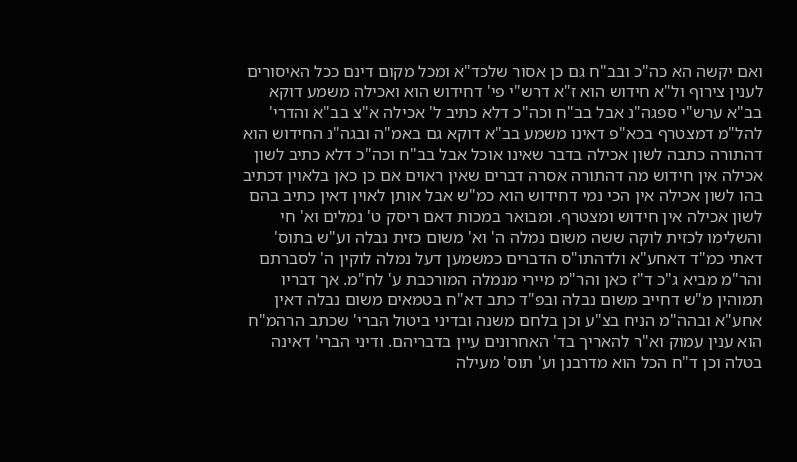ואם יקשה הא כה"כ ובב"ח גם כן אסור שלכד"א ומכל מקום דינם ככל האיסורים לענין צירוף ול"א חידוש הוא ז"א דרש"י פי' דחידוש הוא ואכילה משמע דוקא בב"א ערש"י ספגה"נ אבל בב"ח וכה"כ דלא כתיב ל' אכילה א"צ בב"א והדרי' להל"מ דמצטרף בכא"פ דאינו משמע בב"א דוקא גם באמ"ה ובגה"נ החידוש הוא דהתורה כתבה לשון אכילה בדבר שאינו אוכל אבל בב"ח וכה"כ דלא כתיב לשון אכילה אין חידוש מה דהתורה אסרה דברים שאין ראוים אם כן כאן בלאוין דכתיב בהו לשון אכילה אין הכי נמי דחידוש הוא כמ"ש אבל אותן לאוין דאין כתיב בהם לשון אכילה אין חידוש ומצטרף. ומבואר במכות דאם ריסק ט' נמלים וא' חי והשלימו לכזית לוקה ששה משום נמלה ה' וא' משום כזית נבלה וע"ש בתוס' דאתי כמ"ד דאחע"א ולדהתו"ס הדברים כמשמען דעל נמלה לוקין ה' לסברתם והר"מ מביא ג"כ ד"ז כאן והר"מ מיירי מנמלה המורכבת ע' לח"מ. אך דבריו תמוהין מ"ש דחייב משום נבלה ובפ"ד כתב דא"ח בטמאים משום נבלה דאין אחע"א ובהה"מ הניח בצ"ע וכן בלחם משנה ובדיני ביטול הברי' שכתב הרהמ"ח הוא ענין עמוק וא"ר להאריך בד' האחרונים עיין בדבריהם. ודיני הברי' דאינה בטלה וכן ד"ח הכל הוא מדרבנן וע' תוס' מעילה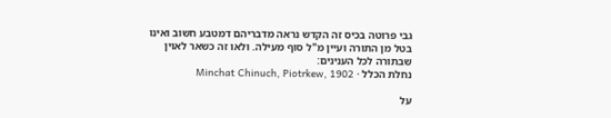גבי פרוטה בכיס זה הקדש נראה מדבריהם דמטבע חשוב ואינו בטל מן התורה ועיין מ"ל סוף מעילה. ולאו זה כשאר לאוין שבתורה לכל הענינים:
נחלת הכלל · Minchat Chinuch, Piotrkew, 1902

על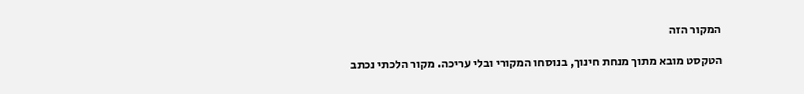המקור הזה

הטקסט מובא מתוך מנחת חינוך, בנוסחו המקורי ובלי עריכה. מקור הלכתי נכתב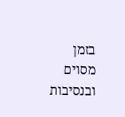בזמן מסוים ובנסיבות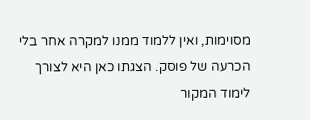מסוימות, ואין ללמוד ממנו למקרה אחר בלי הכרעה של פוסק. הצגתו כאן היא לצורך לימוד המקור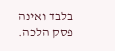בלבד ואינה פסק הלכה.